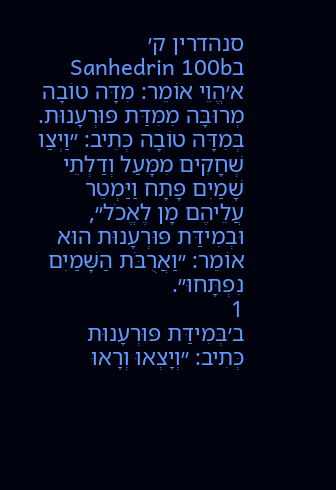סנהדרין ק׳ בSanhedrin 100b
א׳הֱוֵי אוֹמֵר: מִדָּה טוֹבָה מְרוּבָּה מִמִּדַּת פּוּרְעָנוּת. בְּמִדָּה טוֹבָה כְּתִיב: ״וַיְצַו שְׁחָקִים מִמָּעַל וְדַלְתֵי שָׁמַיִם פָּתָח וַיַּמְטֵר עֲלֵיהֶם מָן לֶאֱכֹל״, וּבְמִידַּת פּוּרְעָנוּת הוּא אוֹמֵר: ״וַאֲרֻבֹּת הַשָּׁמַיִם נִפְתָּחוּ״.
1
ב׳בְּמִידַּת פּוּרְעָנוּת כְּתִיב: ״וְיָצְאוּ וְרָאוּ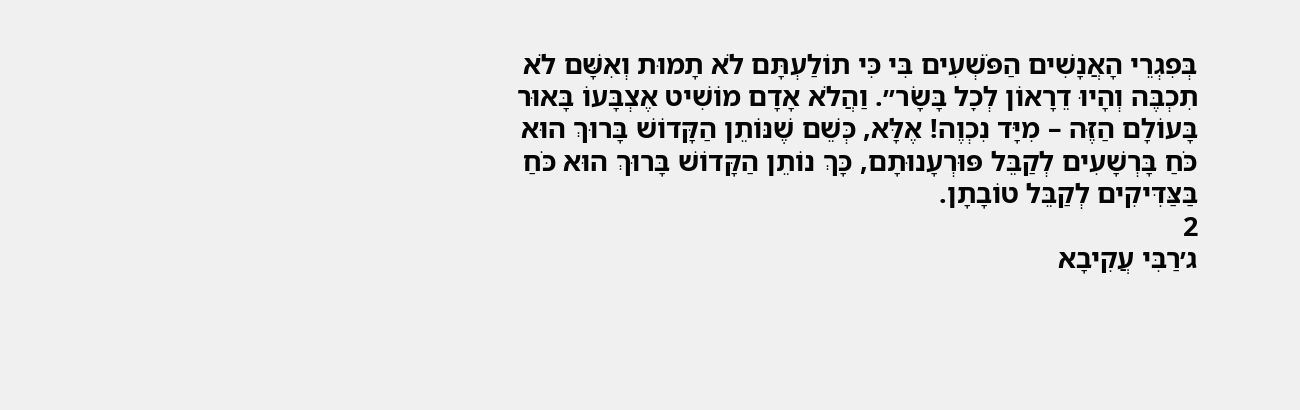בְּפִגְרֵי הָאֲנָשִׁים הַפֹּשְׁעִים בִּי כִּי תוֹלַעְתָּם לֹא תָמוּת וְאִשָּׁם לֹא תִכְבֶּה וְהָיוּ דֵרָאוֹן לְכׇל בָּשָׂר״. וַהֲלֹא אָדָם מוֹשִׁיט אֶצְבָּעוֹ בָּאוּר בָּעוֹלָם הַזֶּה – מִיָּד נִכְוֶה! אֶלָּא, כְּשֵׁם שֶׁנּוֹתֵן הַקָּדוֹשׁ בָּרוּךְ הוּא כֹּחַ בָּרְשָׁעִים לְקַבֵּל פּוּרְעָנוּתָם, כָּךְ נוֹתֵן הַקָּדוֹשׁ בָּרוּךְ הוּא כֹּחַ בַּצַּדִּיקִים לְקַבֵּל טוֹבָתָן.
2
ג׳רַבִּי עֲקִיבָא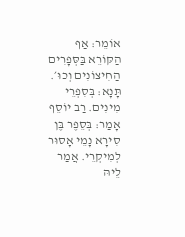אוֹמֵר: אַף הַקּוֹרֵא בַּסְּפָרִים הַחִיצוֹנִים וְכוּ׳. תָּנָא: בְּסִפְרֵי מִינִים. רַב יוֹסֵף אָמַר: בְּסֵפֶר בֶּן סִירָא נָמֵי אָסוּר לְמִיקְרֵי. אֲמַר לֵיהּ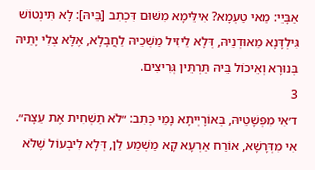אַבָּיֵי: מַאי טַעְמָא? אִילֵּימָא מִשּׁוּם דִּכְתִב [בֵּיהּ]: לָא תִּינְטוֹשׁ גִּילְדָּנָא מֵאוּדְנֵיהּ, דְּלָא לֵיזִיל מַשְׁכֵיהּ לַחֲבָלָא, אֶלָּא צְלִי יָתֵיהּ בְּנוּרָא וְאֵיכוֹל בֵּיהּ תַּרְתֵּין גְּרִיצִים.
3
ד׳אִי מִפְּשָׁטֵיהּ, בְּאוֹרָיְיתָא נָמֵי כְּתִב: ״לֹא תַשְׁחִית אֶת עֵצָהּ״. אִי מִדְּרָשָׁא, אוֹרַח אַרְעָא קָא מַשְׁמַע לַן, דְּלָא לִיבְעוֹל שֶׁלֹּא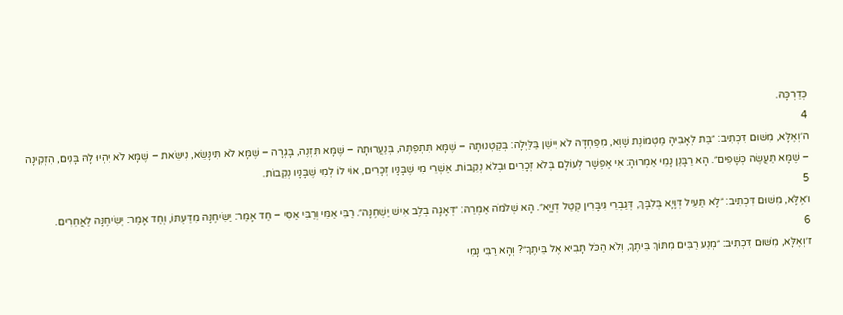כְּדַרְכָּהּ.
4
ה׳וְאֶלָּא, מִשּׁוּם דִּכְתִיב: ״בַּת לְאָבִיהָ מַטְמוֹנֶת שָׁוְא, מִפַּחְדָּהּ לֹא יִישַׁן בַּלַּיְלָה: בְּקַטְנוּתָהּ – שֶׁמָּא תִּתְפַּתֶּה, בְּנַעֲרוּתָהּ – שֶׁמָּא תִּזְנֶה, בָּגְרָה – שֶׁמָּא לֹא תִּינָּשֵׂא, נִישֵּׂאת – שֶׁמָּא לֹא יִהְיוּ לָהּ בָּנִים, הִזְקִינָה – שֶׁמָּא תַּעֲשֶׂה כְּשָׁפִים״. הָא רַבָּנַן נָמֵי אַמְרוּהָ: אִי אֶפְשָׁר לְעוֹלָם בְּלֹא זְכָרִים וּבְלֹא נְקֵבוֹת. אַשְׁרֵי מִי שֶׁבָּנָיו זְכָרִים, אוֹי לוֹ לְמִי שֶׁבָּנָיו נְקֵבוֹת.
5
ו׳אֶלָּא, מִשּׁוּם דִּכְתִיב: ״לָא תַּעֵיל דְּוָיָא בְּלִבָּךְ, דְּגַבְרֵי גִּיבָּרִין קְטַל דְּוָיָא״. הָא שְׁלֹמֹה אַמְרַהּ: ״דְּאָגָה בְלֶב אִישׁ יַשְׁחֶנָּה״. רַבִּי אַמֵּי וְרַבִּי אַסִּי – חַד אָמַר: יַשִּׂיחֶנָּה מִדַּעְתּוֹ, וְחַד אָמַר: יְשִׂיחֶנָּה לַאֲחֵרִים.
6
ז׳וְאֶלָּא, מִשּׁוּם דִּכְתִיב: ״מְנַע רַבִּים מִתּוֹךְ בֵּיתֶךָ, וְלֹא הַכֹּל תָּבִיא אֶל בֵּיתֶךָ״? וְהָא רַבִּי נָמֵי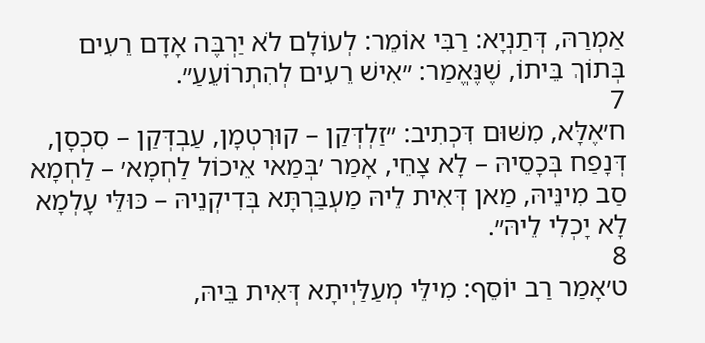אַמְרַהּ, דְּתַנְיָא: רַבִּי אוֹמֵר: לְעוֹלָם לֹא יַרְבֶּה אָדָם רֵעִים בְּתוֹךְ בֵּיתוֹ, שֶׁנֶּאֱמַר: ״אִישׁ רֵעִים לְהִתְרוֹעֵעַ״.
7
ח׳אֶלָּא, מִשּׁוּם דִּכְתִיב: ״זַלְדְּקַן – קוּרְטְמָן, עַבְדְּקַן – סִכְסָן, דְּנָפַח בְּכָסֵיהּ – לָא צָחֵי, אָמַר ׳בְּמַאי אֵיכוֹל לַחְמָא׳ – לַחְמָא סַב מִינֵּיהּ, מַאן דְּאִית לֵיהּ מַעְבַּרְתָּא בְּדִיקְנֵיהּ – כּוּלֵּי עָלְמָא לָא יָכְלִי לֵיהּ״.
8
ט׳אָמַר רַב יוֹסֵף: מִילֵּי מְעַלַּיְיתָא דְּאִית בֵּיהּ,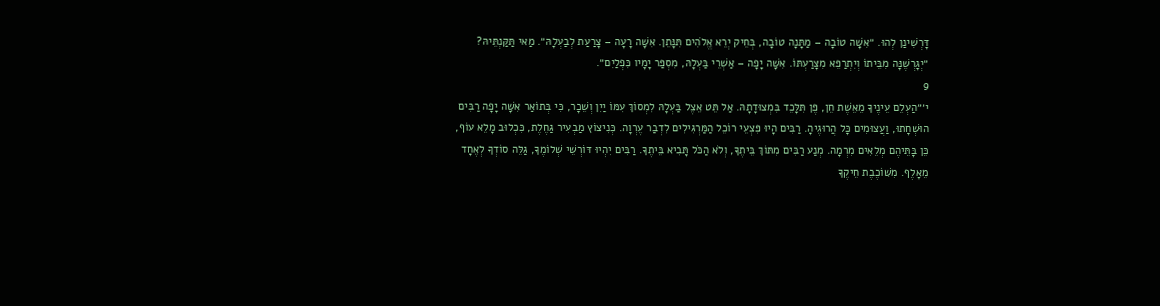דָּרְשִׁינַן לְהוּ. ״אִשָּׁה טוֹבָה – מַתָּנָה טוֹבָה, בְּחֵיק יְרֵא אֱלֹהִים תִּנָּתֵן. אִשָּׁה רָעָה – צָרַעַת לְבַעְלָהּ״. מַאי תַּקַּנְתֵּיהּ? ״יְגָרְשֶׁנָּה מִבֵּיתוֹ וְיִתְרַפֵּא מִצָּרַעְתּוֹ. אִשָּׁה יָפָה – אַשְׁרֵי בַּעְלָהּ, מִסְפַּר יָמָיו כִּפְלַיִם״.
9
י׳״הַעְלֵם עֵינֶיךָ מֵאֵשֶׁת חֵן, פֶּן תִּלָּכֵד בִּמְצוּדָתָהּ. אַל תֵּט אֵצֶל בַּעְלָהּ לִמְסוֹךְ עִמּוֹ יַיִן וְשֵׁכָר, כִּי בְּתוֹאַר אִשָּׁה יָפָה רַבִּים הוּשְׁחָתוּ, וַעֲצוּמִים כׇּל הֲרוּגֶיהָ. רַבִּים הָיוּ פִּצְעֵי רוֹכֵל הַמַּרְגִּילִים לִדְבַר עֶרְוָה. כְּנִיצוֹץ מַבְעִיר גַּחֶלֶת, כִּכְלוּב מָלֵא עוֹף, כֵּן בָּתֵּיהֶם מְלֵאִים מִרְמָה. מְנַע רַבִּים מִתּוֹךְ בֵּיתֶךָ, וְלֹא הַכֹּל תָּבִיא בֵּיתֶךָ. רַבִּים יִהְיוּ דּוֹרְשֵׁי שְׁלוֹמֶךָ, גַּלֵּה סוֹדְךָ לְאֶחָד מֵאָלֶף. מִשּׁוֹכֶבֶת חֵיקֶךָ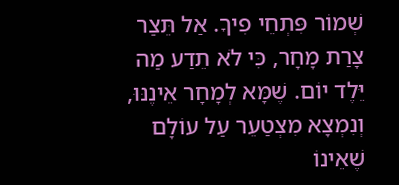שְׁמוֹר פִּתְחֵי פִיךָ. אַל תֵּצַר צָרַת מָחָר, כִּי לֹא תֵדַע מַה יֵּלֶד יוֹם. שֶׁמָּא לְמָחָר אֵינֶנּוּ, וְנִמְצָא מִצְטַעֵר עַל עוֹלָם שֶׁאֵינוֹ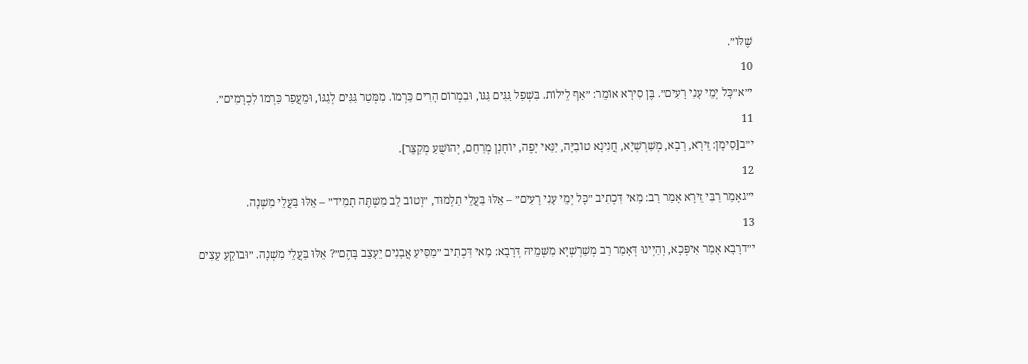שֶׁלּוֹ״.
10
י״א״כׇּל יְמֵי עָנִי רָעִים״. בֶּן סִירָא אוֹמֵר: ״אַף לֵילוֹת. בִּשְׁפַל גַּגִּים גַּגּוֹ, וּבִמְרוֹם הָרִים כַּרְמוֹ. מִמְּטַר גַּגִּים לְגַגּוֹ, וּמֵעֲפַר כַּרְמוֹ לִכְרָמִים״.
11
י״ב[סִימָן: זֵירָא, רָבָא, מְשַׁרְשְׁיָא, חֲנִינָא טוֹבִיָּה, יַנַּאי יָפֶה, יוֹחָנָן מְרַחֵם, יְהוֹשֻׁעַ מְקַצֵּר].
12
י״גאָמַר רַבִּי זֵירָא אָמַר רַב: מַאי דִּכְתִיב ״כׇּל יְמֵי עָנִי רָעִים״ – אֵלּוּ בַּעֲלֵי תַלְמוּד, ״וְטוֹב לֵב מִשְׁתֶּה תָמִיד״ – אֵלּוּ בַּעֲלֵי מִשְׁנָה.
13
י״דרָבָא אָמַר אִיפְּכָא, וְהַיְינוּ דְּאָמַר רַב מְשַׁרְשְׁיָא מִשְּׁמֵיהּ דְּרָבָא: מַאי דִּכְתִיב ״מַסִּיעַ אֲבָנִים יֵעָצֵב בָּהֶם״? אֵלּוּ בַּעֲלֵי מִשְׁנָה. ״וּבוֹקֵעַ עֵצִים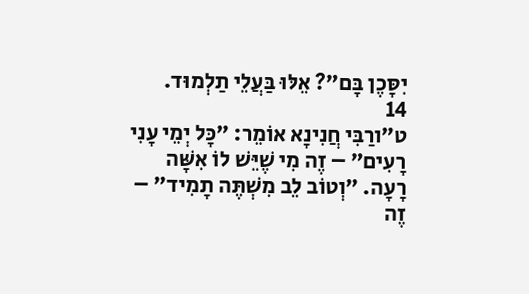יִסָּכֶן בָּם״? אֵלּוּ בַּעֲלֵי תַלְמוּד.
14
ט״ורַבִּי חֲנִינָא אוֹמֵר: ״כׇּל יְמֵי עָנִי רָעִים״ – זֶה מִי שֶׁיֵּשׁ לוֹ אִשָּׁה רָעָה. ״וְטוֹב לֵב מִשְׁתֶּה תָמִיד״ – זֶה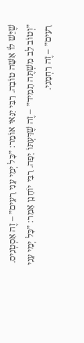שֶׁיֵּשׁ לוֹ אִשָּׁה טוֹבָה. רַבִּי יַנַּאי אוֹמֵר: ״כׇּל יְמֵי עָנִי רָעִים״ – זֶה אִסְטְנִיס. ״וְטוֹב לֵב מִשְׁתֶּה תָמִיד״ – זֶה שֶׁדַּעְתּוֹ יָפָה. רַבִּי יוֹחָנָן אָמַר: ״כׇּל יְמֵי עָנִי רָעִים״ – זֶה רַחְמָנִי.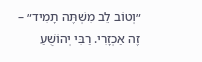״וְטוֹב לֵב מִשְׁתֶּה תָמִיד״ – זֶה אַכְזָרִי. רַבִּי יְהוֹשֻׁעַ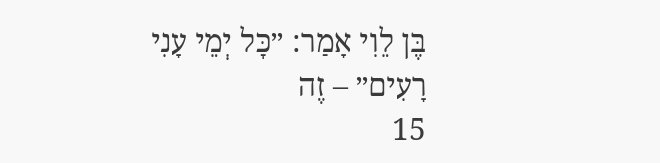בֶּן לֵוִי אָמַר: ״כׇּל יְמֵי עָנִי רָעִים״ – זֶה
15